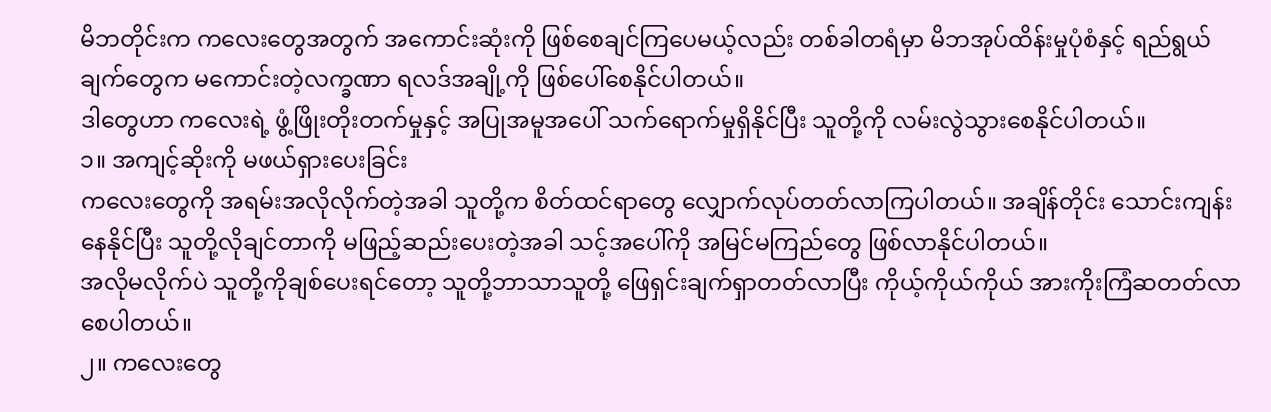မိဘတိုင်းက ကလေးတွေအတွက် အကောင်းဆုံးကို ဖြစ်စေချင်ကြပေမယ့်လည်း တစ်ခါတရံမှာ မိဘအုပ်ထိန်းမှုပုံစံနှင့် ရည်ရွယ်ချက်တွေက မကောင်းတဲ့လက္ခဏာ ရလဒ်အချို့ကို ဖြစ်ပေါ်စေနိုင်ပါတယ်။
ဒါတွေဟာ ကလေးရဲ့ ဖွံ့ဖြိုးတိုးတက်မှုနှင့် အပြုအမူအပေါ် သက်ရောက်မှုရှိနိုင်ပြီး သူတို့ကို လမ်းလွဲသွားစေနိုင်ပါတယ်။
၁။ အကျင့်ဆိုးကို မဖယ်ရှားပေးခြင်း
ကလေးတွေကို အရမ်းအလိုလိုက်တဲ့အခါ သူတို့က စိတ်ထင်ရာတွေ လျှောက်လုပ်တတ်လာကြပါတယ်။ အချိန်တိုင်း သောင်းကျန်းနေနိုင်ပြီး သူတို့လိုချင်တာကို မဖြည့်ဆည်းပေးတဲ့အခါ သင့်အပေါ်ကို အမြင်မကြည်တွေ ဖြစ်လာနိုင်ပါတယ်။
အလိုမလိုက်ပဲ သူတို့ကိုချစ်ပေးရင်တော့ သူတို့ဘာသာသူတို့ ဖြေရှင်းချက်ရှာတတ်လာပြီး ကိုယ့်ကိုယ်ကိုယ် အားကိုးကြံဆတတ်လာစေပါတယ်။
၂။ ကလေးတွေ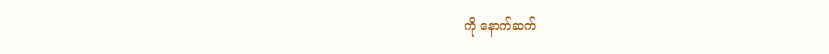ကို နောက်ဆက်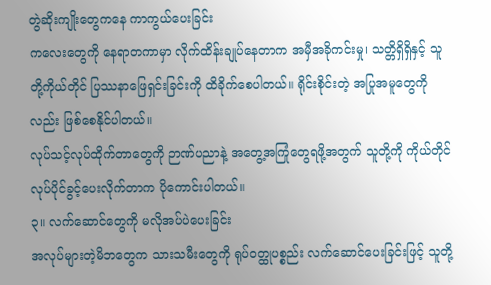တွဲဆိုးကျိုးတွေကနေ ကာကွယ်ပေးခြင်း
ကလေးတွေကို နေရာတကာမှာ လိုက်ထိန်းချုပ်နေတာက အမှီအခိုကင်းမှု၊ သတ္တိရှိရှိနှင့် သူတို့ကိုယ်တိုင် ပြဿနာဖြေရှင်းခြင်းကို ထိခိုက်စေပါတယ်။ ရိုင်းစိုင်းတဲ့ အပြုအမူတွေကိုလည်း ဖြစ်စေနိုင်ပါတယ်။
လုပ်သင့်လုပ်ထိုက်တာတွေကို ဉာဏ်ပညာနဲ့ အတွေ့အကြုံတွေရဖို့အတွက် သူတို့ကို ကိုယ်တိုင်လုပ်ပိုင်ခွင့်ပေးလိုက်တာက ပိုကောင်းပါတယ်။
၃။ လက်ဆောင်တွေကို မလိုအပ်ပဲပေးခြင်း
အလုပ်များတဲ့မိဘတွေက သားသမီးတွေကို ရုပ်ဝတ္ထုပစ္စည်း လက်ဆောင်ပေးခြင်းဖြင့် သူတို့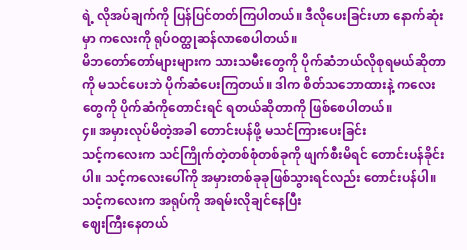ရဲ့ လိုအပ်ချက်ကို ပြန်ပြင်တတ်ကြပါတယ်။ ဒီလိုပေးခြင်းဟာ နောက်ဆုံးမှာ ကလေးကို ရုပ်ဝတ္ထုဆန်လာစေပါတယ်။
မိဘတော်တော်များများက သားသမီးတွေကို ပိုက်ဆံဘယ်လိုစုရမယ်ဆိုတာကို မသင်ပေးဘဲ ပိုက်ဆံပေးကြတယ်။ ဒါက စိတ်သဘောထားနဲ့ ကလေးတွေကို ပိုက်ဆံကိုတောင်းရင် ရတယ်ဆိုတာကို ဖြစ်စေပါတယ်။
၄။ အမှားလုပ်မိတဲ့အခါ တောင်းပန်ဖို့ မသင်ကြားပေးခြင်း
သင့်ကလေးက သင်ကြိုက်တဲ့တစ်စုံတစ်ခုကို ဖျက်စီးမိရင် တောင်းပန်ခိုင်းပါ။ သင့်ကလေးပေါ်ကို အမှားတစ်ခုခုဖြစ်သွားရင်လည်း တောင်းပန်ပါ။ သင့်ကလေးက အရုပ်ကို အရမ်းလိုချင်နေပြီး
ဈေးကြီးနေတယ်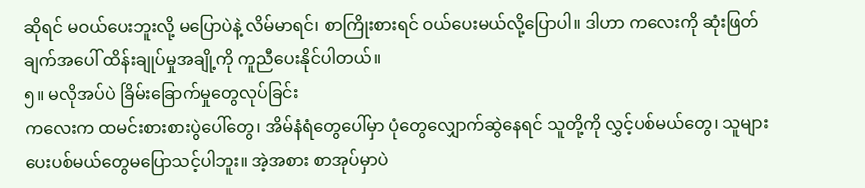ဆိုရင် မဝယ်ပေးဘူးလို့ မပြောပဲနဲ့ လိမ်မာရင်၊ စာကြိုးစားရင် ဝယ်ပေးမယ်လို့ပြောပါ။ ဒါဟာ ကလေးကို ဆုံးဖြတ်ချက်အပေါ် ထိန်းချုပ်မှုအချို့ကို ကူညီပေးနိုင်ပါတယ်။
၅။ မလိုအပ်ပဲ ခြိမ်းခြောက်မှုတွေလုပ်ခြင်း
ကလေးက ထမင်းစားစားပွဲပေါ်တွေ၊ အိမ်နံရံတွေပေါ်မှာ ပုံတွေလျှောက်ဆွဲနေရင် သူတို့ကို လွှင့်ပစ်မယ်တွေ၊ သူများပေးပစ်မယ်တွေမပြောသင့်ပါဘူး။ အဲ့အစား စာအုပ်မှာပဲ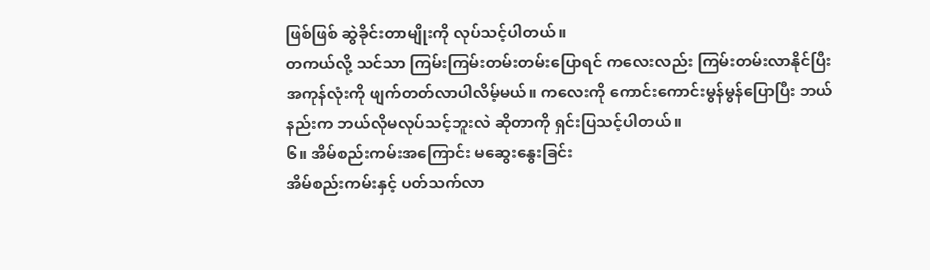ဖြစ်ဖြစ် ဆွဲခိုင်းတာမျိုးကို လုပ်သင့်ပါတယ်။
တကယ်လို့ သင်သာ ကြမ်းကြမ်းတမ်းတမ်းပြောရင် ကလေးလည်း ကြမ်းတမ်းလာနိုင်ပြီး အကုန်လုံးကို ဖျက်တတ်လာပါလိမ့်မယ်။ ကလေးကို ကောင်းကောင်းမွန်မွန်ပြောပြီး ဘယ်နည်းက ဘယ်လိုမလုပ်သင့်ဘူးလဲ ဆိုတာကို ရှင်းပြသင့်ပါတယ်။
၆။ အိမ်စည်းကမ်းအကြောင်း မဆွေးနွေးခြင်း
အိမ်စည်းကမ်းနှင့် ပတ်သက်လာ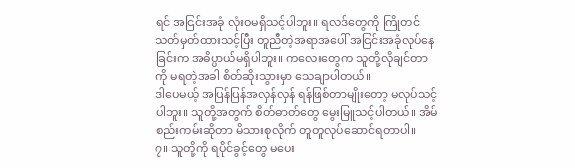ရင် အငြင်းအခုံ လုံးဝမရှိသင့်ပါဘူး။ ရလဒ်တွေကို ကြိုတင်သတ်မှတ်ထားသင့်ပြီး တူညီတဲ့အရာအပေါ် အငြင်းအခုံလုပ်နေခြင်းက အဓိပ္ပာယ်မရှိပါဘူး။ ကလေးတွေက သူတို့လိုချင်တာကို မရတဲ့အခါ စိတ်ဆိုးသွားမှာ သေချာပါတယ်။
ဒါပေမယ့် အပြန်ပြန်အလှန်လှန် ရန်ဖြစ်တာမျိုးတော့ မလုပ်သင့်ပါဘူး။ သူတို့အတွက် စိတ်ဓာတ်တွေ မွေးမြူသင့်ပါတယ်။ အိမ်စည်းကမ်းဆိုတာ မိသားစုလိုက် တူတူလုပ်ဆောင်ရတာပါ။
၇။ သူတို့ကို ရပိုင်ခွင့်တွေ မပေး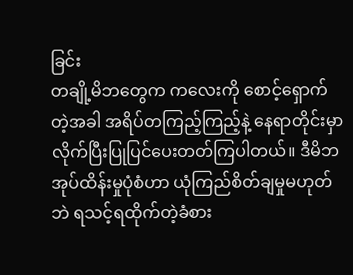ခြင်း
တချို့မိဘတွေက ကလေးကို စောင့်ရှောက်တဲ့အခါ အရိပ်တကြည့်ကြည့်နဲ့ နေရာတိုင်းမှာ လိုက်ပြီးပြုပြင်ပေးတတ်ကြပါတယ်။ ဒီမိဘအုပ်ထိန်းမှုပုံစံဟာ ယုံကြည်စိတ်ချမှုမဟုတ်ဘဲ ရသင့်ရထိုက်တဲ့ခံစား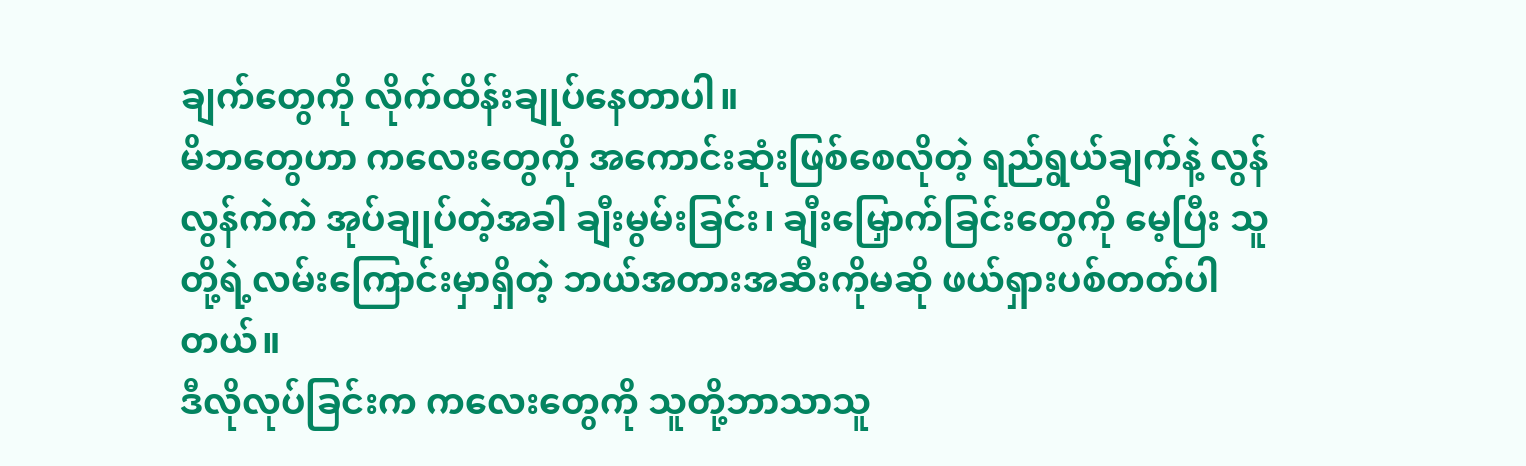ချက်တွေကို လိုက်ထိန်းချုပ်နေတာပါ။
မိဘတွေဟာ ကလေးတွေကို အကောင်းဆုံးဖြစ်စေလိုတဲ့ ရည်ရွယ်ချက်နဲ့ လွန်လွန်ကဲကဲ အုပ်ချုပ်တဲ့အခါ ချီးမွမ်းခြင်း၊ ချီးမြှောက်ခြင်းတွေကို မေ့ပြီး သူတို့ရဲ့လမ်းကြောင်းမှာရှိတဲ့ ဘယ်အတားအဆီးကိုမဆို ဖယ်ရှားပစ်တတ်ပါတယ်။
ဒီလိုလုပ်ခြင်းက ကလေးတွေကို သူတို့ဘာသာသူ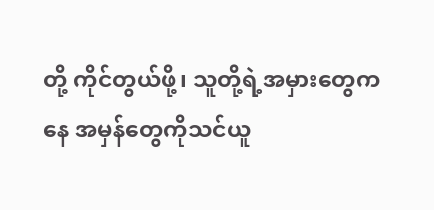တို့ ကိုင်တွယ်ဖို့၊ သူတို့ရဲ့အမှားတွေကနေ အမှန်တွေကိုသင်ယူ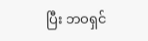ပြီး ဘဝရှင်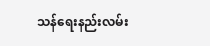သန်ရေးနည်းလမ်း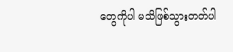တွေကိုပါ မသိဖြစ်သွားတတ်ပါ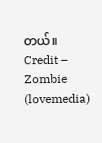တယ်။
Credit – Zombie (lovemedia)